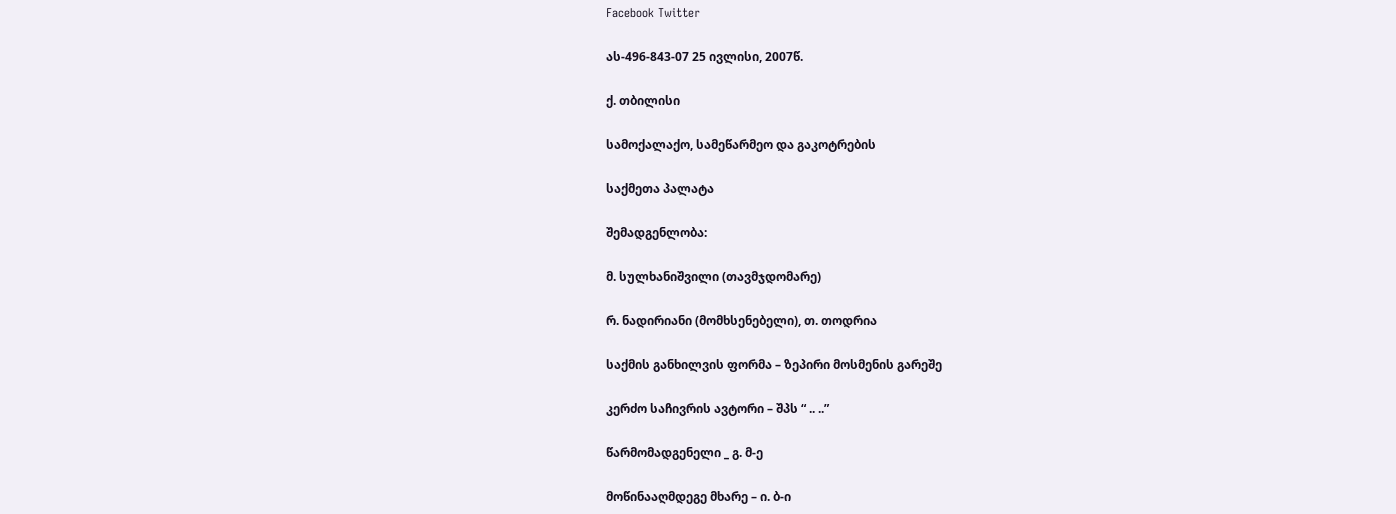Facebook Twitter

ას-496-843-07 25 ივლისი, 2007წ.

ქ. თბილისი

სამოქალაქო, სამეწარმეო და გაკოტრების

საქმეთა პალატა

შემადგენლობა:

მ. სულხანიშვილი (თავმჯდომარე)

რ. ნადირიანი (მომხსენებელი), თ. თოდრია

საქმის განხილვის ფორმა – ზეპირი მოსმენის გარეშე

კერძო საჩივრის ავტორი – შპს “ .. ..”

წარმომადგენელი _ გ. მ-ე

მოწინააღმდეგე მხარე – ი. ბ-ი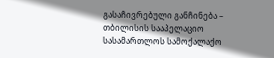გასაჩივრებული განჩინება – თბილისის სააპელაციო სასამართლოს სამოქალაქო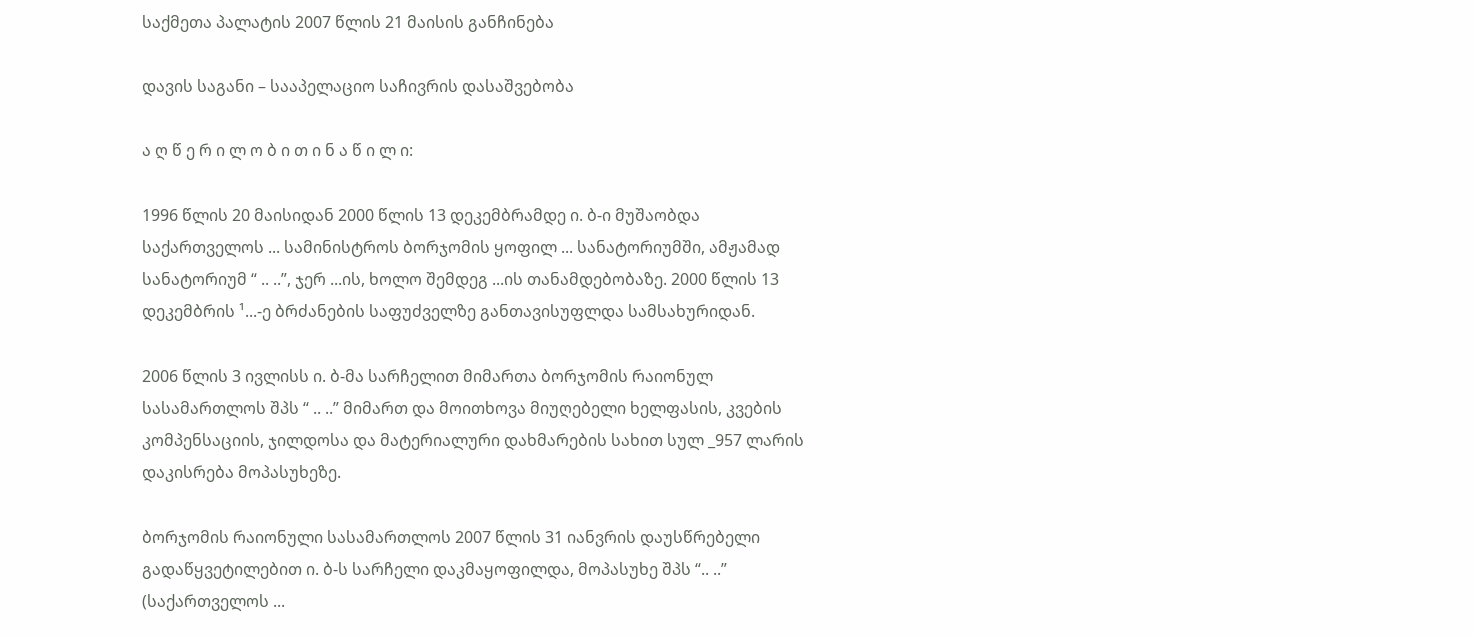საქმეთა პალატის 2007 წლის 21 მაისის განჩინება

დავის საგანი – სააპელაციო საჩივრის დასაშვებობა

ა ღ წ ე რ ი ლ ო ბ ი თ ი ნ ა წ ი ლ ი:

1996 წლის 20 მაისიდან 2000 წლის 13 დეკემბრამდე ი. ბ-ი მუშაობდა საქართველოს ... სამინისტროს ბორჯომის ყოფილ ... სანატორიუმში, ამჟამად სანატორიუმ “ .. ..”, ჯერ ...ის, ხოლო შემდეგ ...ის თანამდებობაზე. 2000 წლის 13 დეკემბრის ¹...-ე ბრძანების საფუძველზე განთავისუფლდა სამსახურიდან.

2006 წლის 3 ივლისს ი. ბ-მა სარჩელით მიმართა ბორჯომის რაიონულ სასამართლოს შპს “ .. ..” მიმართ და მოითხოვა მიუღებელი ხელფასის, კვების კომპენსაციის, ჯილდოსა და მატერიალური დახმარების სახით სულ _957 ლარის დაკისრება მოპასუხეზე.

ბორჯომის რაიონული სასამართლოს 2007 წლის 31 იანვრის დაუსწრებელი გადაწყვეტილებით ი. ბ-ს სარჩელი დაკმაყოფილდა, მოპასუხე შპს “.. ..” (საქართველოს ...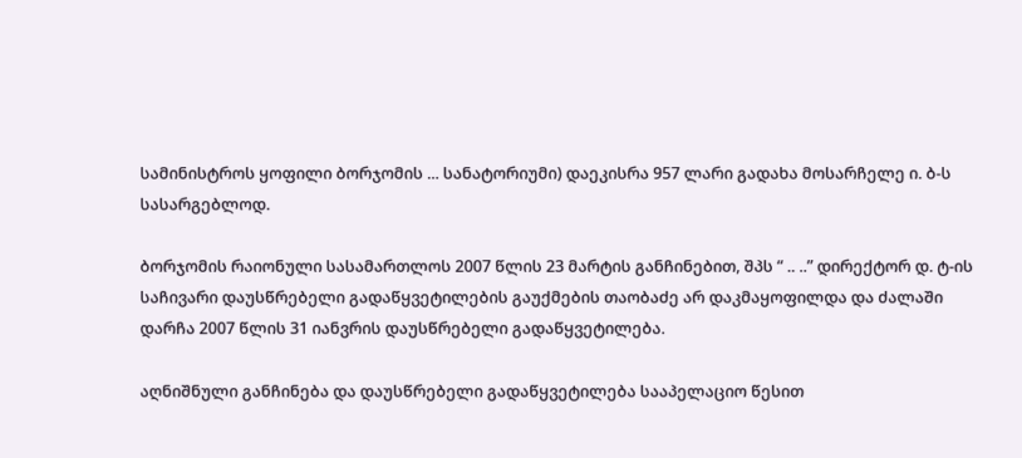სამინისტროს ყოფილი ბორჯომის ... სანატორიუმი) დაეკისრა 957 ლარი გადახა მოსარჩელე ი. ბ-ს სასარგებლოდ.

ბორჯომის რაიონული სასამართლოს 2007 წლის 23 მარტის განჩინებით, შპს “ .. ..” დირექტორ დ. ტ-ის საჩივარი დაუსწრებელი გადაწყვეტილების გაუქმების თაობაძე არ დაკმაყოფილდა და ძალაში დარჩა 2007 წლის 31 იანვრის დაუსწრებელი გადაწყვეტილება.

აღნიშნული განჩინება და დაუსწრებელი გადაწყვეტილება სააპელაციო წესით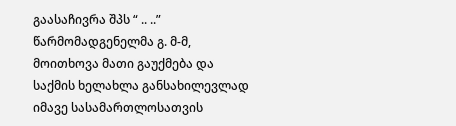გაასაჩივრა შპს “ .. ..” წარმომადგენელმა გ. მ-მ, მოითხოვა მათი გაუქმება და საქმის ხელახლა განსახილევლად იმავე სასამართლოსათვის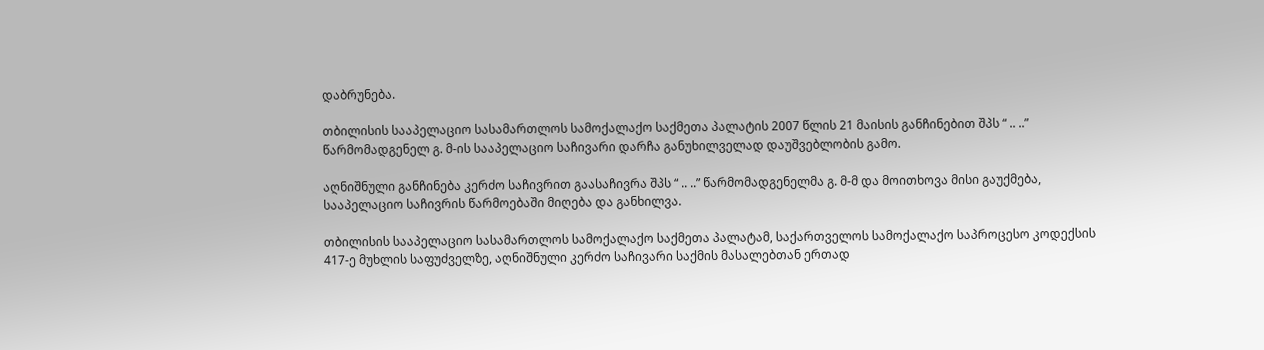დაბრუნება.

თბილისის სააპელაციო სასამართლოს სამოქალაქო საქმეთა პალატის 2007 წლის 21 მაისის განჩინებით შპს “ .. ..” წარმომადგენელ გ. მ-ის სააპელაციო საჩივარი დარჩა განუხილველად დაუშვებლობის გამო.

აღნიშნული განჩინება კერძო საჩივრით გაასაჩივრა შპს “ .. ..” წარმომადგენელმა გ. მ-მ და მოითხოვა მისი გაუქმება, სააპელაციო საჩივრის წარმოებაში მიღება და განხილვა.

თბილისის სააპელაციო სასამართლოს სამოქალაქო საქმეთა პალატამ, საქართველოს სამოქალაქო საპროცესო კოდექსის 417-ე მუხლის საფუძველზე, აღნიშნული კერძო საჩივარი საქმის მასალებთან ერთად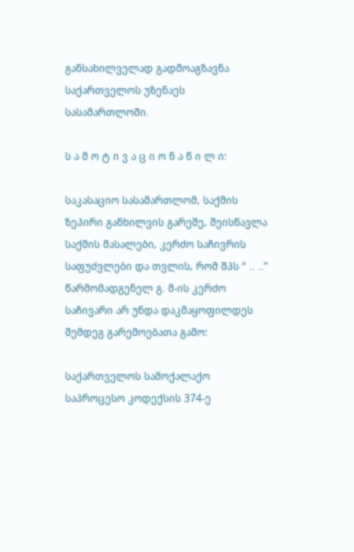განსახილველად გადმოაგზავნა საქართველოს უზენაეს სასამართლოში.

ს ა მ ო ტ ი ვ ა ც ი ო ნ ა წ ი ლ ი:

საკასაციო სასამართლომ, საქმის ზეპირი განხილვის გარეშე, შეისწავლა საქმის მასალები, კერძო საჩივრის საფუძვლები და თვლის, რომ შპს “ .. ..” წარმომადგენელ გ. მ-ის კერძო საჩივარი არ უნდა დაკმაყოფილდეს შემდეგ გარემოებათა გამო:

საქართველოს სამოქალაქო საპროცესო კოდექსის 374-ე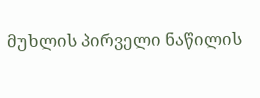მუხლის პირველი ნაწილის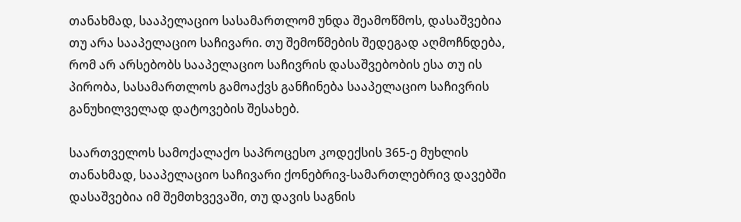თანახმად, სააპელაციო სასამართლომ უნდა შეამოწმოს, დასაშვებია თუ არა სააპელაციო საჩივარი. თუ შემოწმების შედეგად აღმოჩნდება, რომ არ არსებობს სააპელაციო საჩივრის დასაშვებობის ესა თუ ის პირობა, სასამართლოს გამოაქვს განჩინება სააპელაციო საჩივრის განუხილველად დატოვების შესახებ.

საართველოს სამოქალაქო საპროცესო კოდექსის 365-ე მუხლის თანახმად, სააპელაციო საჩივარი ქონებრივ-სამართლებრივ დავებში დასაშვებია იმ შემთხვევაში, თუ დავის საგნის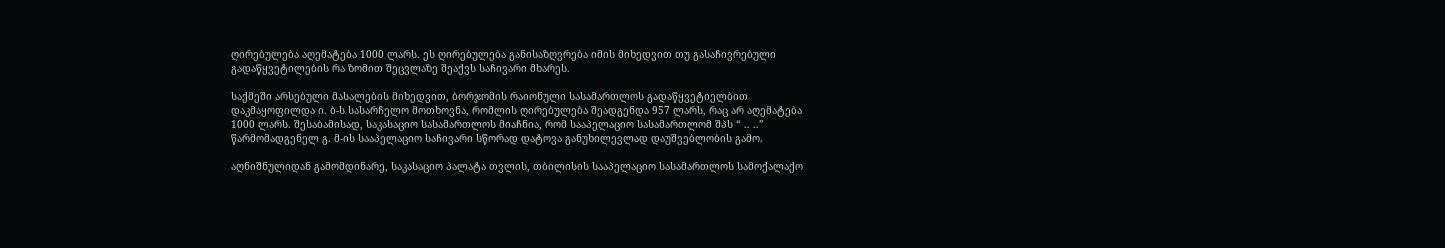ღირებულება აღემატება 1000 ლარს. ეს ღირებულება განისაზღვრება იმის მიხედვით თუ გასაჩივრებული გადაწყვეტილების რა ზომით შეცვლაზე შეაქვს საჩივარი მხარეს.

საქმეში არსებული მასალების მიხედვით, ბორჯომის რაიონული სასამართლოს გადაწყვეტიელბით დაკმაყოფილდა ი. ბ-ს სასარჩელო მოთხოვნა, რომლის ღირებულება შეადგენდა 957 ლარს, რაც არ აღემატება 1000 ლარს. შესაბამისად, საკასაციო სასამართლოს მიაჩნია, რომ სააპელაციო სასამართლომ შპს “ .. ..” წარმომადგენელ გ. მ-ის სააპელაციო საჩივარი სწორად დატოვა განუხილევლად დაუშვებლობის გამო.

აღნიშნულიდან გამომდინარე, საკასაციო პალატა თვლის, თბილისის სააპელაციო სასამართლოს სამოქალაქო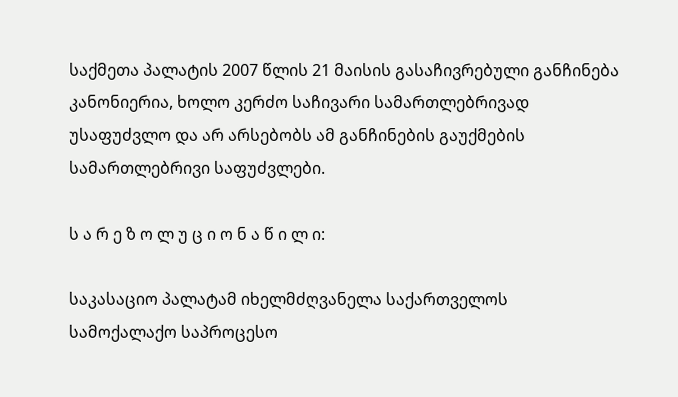საქმეთა პალატის 2007 წლის 21 მაისის გასაჩივრებული განჩინება კანონიერია, ხოლო კერძო საჩივარი სამართლებრივად უსაფუძვლო და არ არსებობს ამ განჩინების გაუქმების სამართლებრივი საფუძვლები.

ს ა რ ე ზ ო ლ უ ც ი ო ნ ა წ ი ლ ი:

საკასაციო პალატამ იხელმძღვანელა საქართველოს სამოქალაქო საპროცესო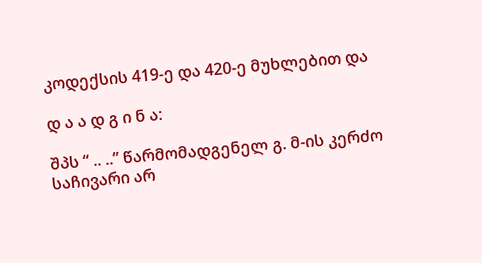კოდექსის 419-ე და 420-ე მუხლებით და

დ ა ა დ გ ი ნ ა:

შპს “ .. ..” წარმომადგენელ გ. მ-ის კერძო საჩივარი არ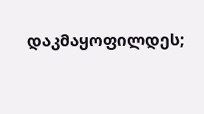დაკმაყოფილდეს;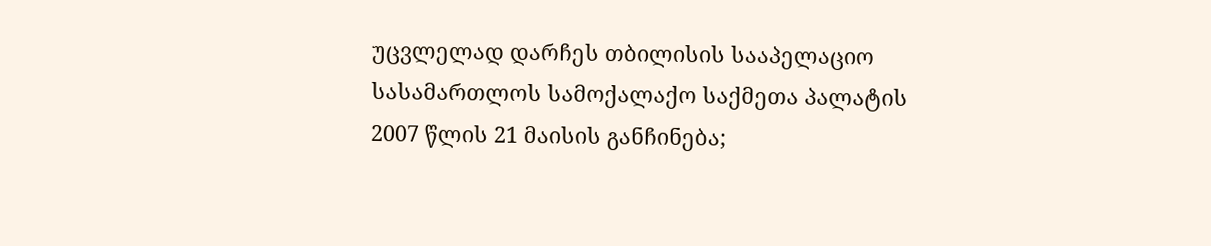უცვლელად დარჩეს თბილისის სააპელაციო სასამართლოს სამოქალაქო საქმეთა პალატის 2007 წლის 21 მაისის განჩინება;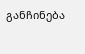განჩინება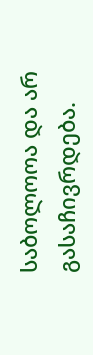საბოლოოა და არ გასაჩივრდება.